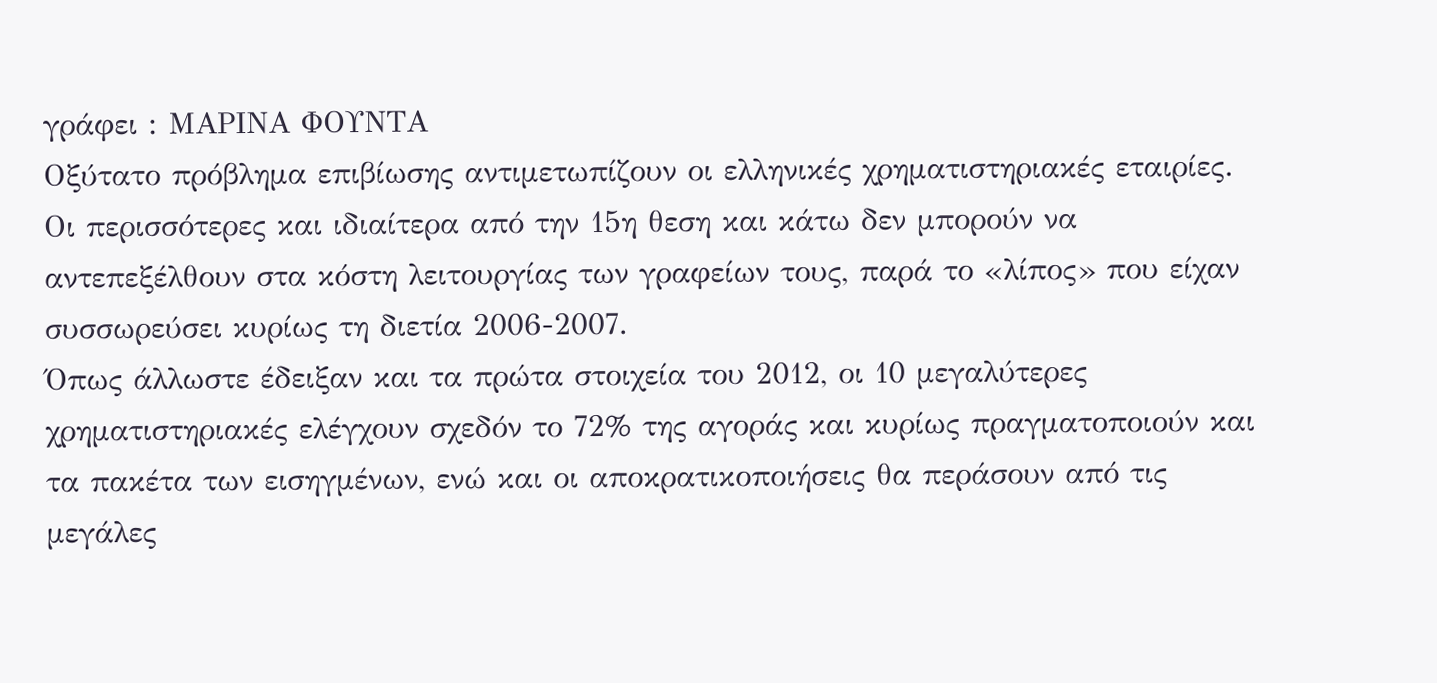γράφει : ΜΑΡΙΝΑ ΦΟΥΝΤΑ
Οξύτατο πρόβλημα επιβίωσης αντιμετωπίζουν οι ελληνικές χρηματιστηριακές εταιρίες. Οι περισσότερες και ιδιαίτερα από την 15η θεση και κάτω δεν μπορούν να αντεπεξέλθουν στα κόστη λειτουργίας των γραφείων τους, παρά το «λίπος» που είχαν συσσωρεύσει κυρίως τη διετία 2006-2007.
Όπως άλλωστε έδειξαν και τα πρώτα στοιχεία του 2012, οι 10 μεγαλύτερες χρηματιστηριακές ελέγχουν σχεδόν το 72% της αγοράς και κυρίως πραγματοποιούν και τα πακέτα των εισηγμένων, ενώ και οι αποκρατικοποιήσεις θα περάσουν από τις μεγάλες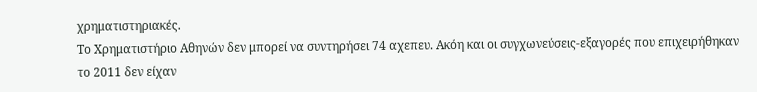χρηματιστηριακές.
Το Χρηματιστήριο Αθηνών δεν μπορεί να συντηρήσει 74 αχεπευ. Ακόη και οι συγχωνεύσεις-εξαγορές που επιχειρήθηκαν το 2011 δεν είχαν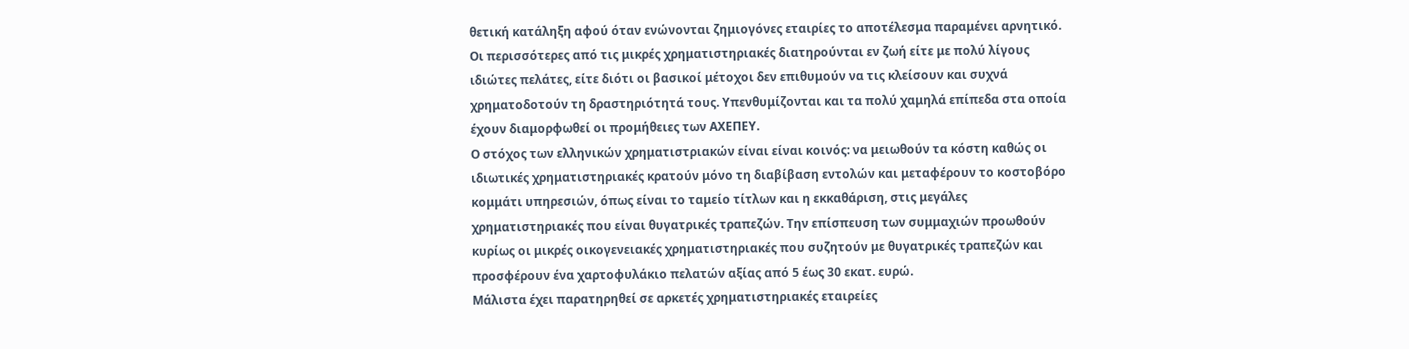θετική κατάληξη αφού όταν ενώνονται ζημιογόνες εταιρίες το αποτέλεσμα παραμένει αρνητικό.
Οι περισσότερες από τις μικρές χρηματιστηριακές διατηρούνται εν ζωή είτε με πολύ λίγους ιδιώτες πελάτες, είτε διότι οι βασικοί μέτοχοι δεν επιθυμούν να τις κλείσουν και συχνά χρηματοδοτούν τη δραστηριότητά τους. Υπενθυμίζονται και τα πολύ χαμηλά επίπεδα στα οποία έχουν διαμορφωθεί οι προμήθειες των ΑΧΕΠΕΥ.
Ο στόχος των ελληνικών χρηματιστριακών είναι είναι κοινός: να μειωθούν τα κόστη καθώς οι ιδιωτικές χρηματιστηριακές κρατούν μόνο τη διαβίβαση εντολών και μεταφέρουν το κοστοβόρο κομμάτι υπηρεσιών, όπως είναι το ταμείο τίτλων και η εκκαθάριση, στις μεγάλες χρηματιστηριακές που είναι θυγατρικές τραπεζών. Την επίσπευση των συμμαχιών προωθούν κυρίως οι μικρές οικογενειακές χρηματιστηριακές που συζητούν με θυγατρικές τραπεζών και προσφέρουν ένα χαρτοφυλάκιο πελατών αξίας από 5 έως 30 εκατ. ευρώ.
Μάλιστα έχει παρατηρηθεί σε αρκετές χρηματιστηριακές εταιρείες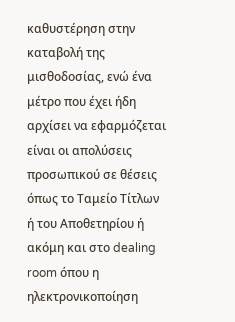καθυστέρηση στην καταβολή της μισθοδοσίας, ενώ ένα μέτρο που έχει ήδη αρχίσει να εφαρμόζεται είναι οι απολύσεις προσωπικού σε θέσεις όπως το Ταμείο Τίτλων ή του Αποθετηρίου ή ακόμη και στο dealing room όπου η ηλεκτρονικοποίηση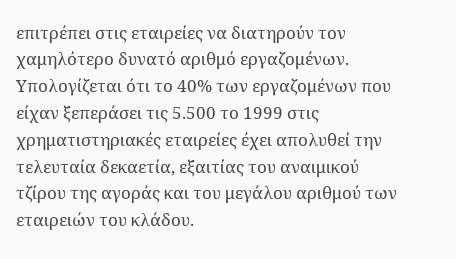επιτρέπει στις εταιρείες να διατηρούν τον χαμηλότερο δυνατό αριθμό εργαζομένων. Υπολογίζεται ότι το 40% των εργαζομένων που είχαν ξεπεράσει τις 5.500 το 1999 στις χρηματιστηριακές εταιρείες έχει απολυθεί την τελευταία δεκαετία, εξαιτίας του αναιμικού τζίρου της αγοράς και του μεγάλου αριθμού των εταιρειών του κλάδου.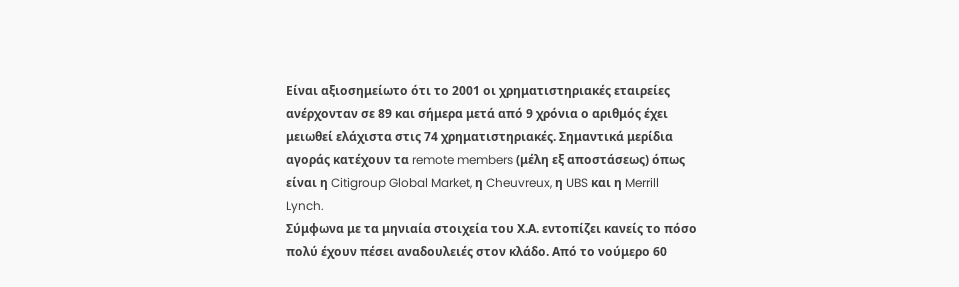Είναι αξιοσημείωτο ότι το 2001 οι χρηματιστηριακές εταιρείες ανέρχονταν σε 89 και σήμερα μετά από 9 χρόνια ο αριθμός έχει μειωθεί ελάχιστα στις 74 χρηματιστηριακές. Σημαντικά μερίδια αγοράς κατέχουν τα remote members (μέλη εξ αποστάσεως) όπως είναι η Citigroup Global Market, η Cheuvreux, η UBS και η Merrill Lynch.
Σύμφωνα με τα μηνιαία στοιχεία του Χ.Α. εντοπίζει κανείς το πόσο πολύ έχουν πέσει αναδουλειές στον κλάδο. Από το νούμερο 60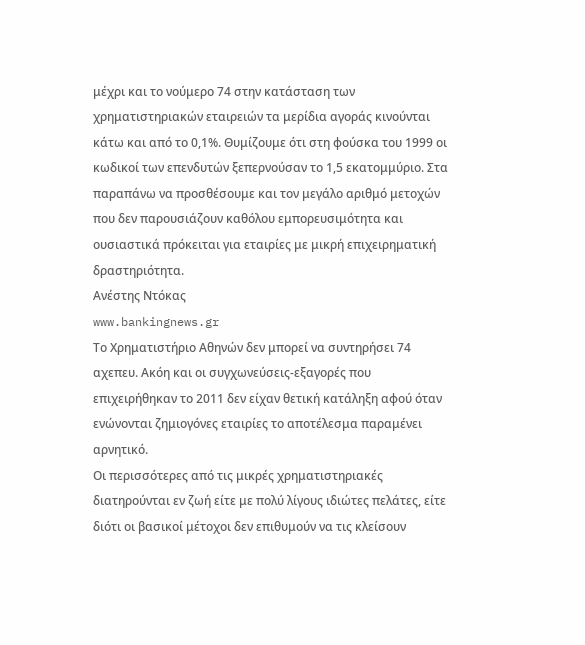μέχρι και το νούμερο 74 στην κατάσταση των χρηματιστηριακών εταιρειών τα μερίδια αγοράς κινούνται κάτω και από το 0,1%. Θυμίζουμε ότι στη φούσκα του 1999 οι κωδικοί των επενδυτών ξεπερνούσαν το 1,5 εκατομμύριο. Στα παραπάνω να προσθέσουμε και τον μεγάλο αριθμό μετοχών που δεν παρουσιάζουν καθόλου εμπορευσιμότητα και ουσιαστικά πρόκειται για εταιρίες με μικρή επιχειρηματική δραστηριότητα.
Ανέστης Ντόκας
www.bankingnews.gr
Το Χρηματιστήριο Αθηνών δεν μπορεί να συντηρήσει 74 αχεπευ. Ακόη και οι συγχωνεύσεις-εξαγορές που επιχειρήθηκαν το 2011 δεν είχαν θετική κατάληξη αφού όταν ενώνονται ζημιογόνες εταιρίες το αποτέλεσμα παραμένει αρνητικό.
Οι περισσότερες από τις μικρές χρηματιστηριακές διατηρούνται εν ζωή είτε με πολύ λίγους ιδιώτες πελάτες, είτε διότι οι βασικοί μέτοχοι δεν επιθυμούν να τις κλείσουν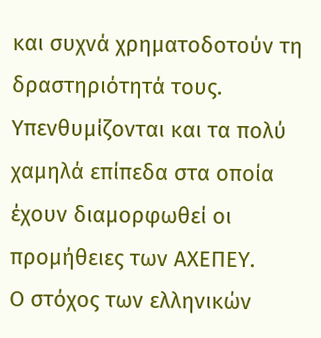και συχνά χρηματοδοτούν τη δραστηριότητά τους. Υπενθυμίζονται και τα πολύ χαμηλά επίπεδα στα οποία έχουν διαμορφωθεί οι προμήθειες των ΑΧΕΠΕΥ.
Ο στόχος των ελληνικών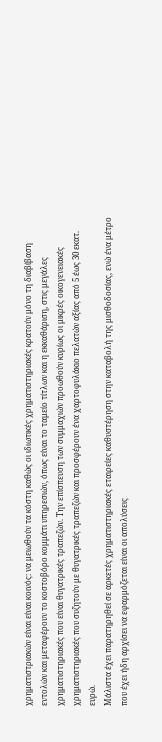χρηματιστριακών είναι είναι κοινός: να μειωθούν τα κόστη καθώς οι ιδιωτικές χρηματιστηριακές κρατούν μόνο τη διαβίβαση εντολών και μεταφέρουν το κοστοβόρο κομμάτι υπηρεσιών, όπως είναι το ταμείο τίτλων και η εκκαθάριση, στις μεγάλες χρηματιστηριακές που είναι θυγατρικές τραπεζών. Την επίσπευση των συμμαχιών προωθούν κυρίως οι μικρές οικογενειακές χρηματιστηριακές που συζητούν με θυγατρικές τραπεζών και προσφέρουν ένα χαρτοφυλάκιο πελατών αξίας από 5 έως 30 εκατ. ευρώ.
Μάλιστα έχει παρατηρηθεί σε αρκετές χρηματιστηριακές εταιρείες καθυστέρηση στην καταβολή της μισθοδοσίας, ενώ ένα μέτρο που έχει ήδη αρχίσει να εφαρμόζεται είναι οι απολύσεις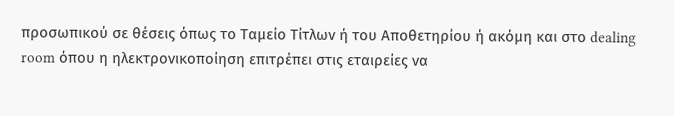προσωπικού σε θέσεις όπως το Ταμείο Τίτλων ή του Αποθετηρίου ή ακόμη και στο dealing room όπου η ηλεκτρονικοποίηση επιτρέπει στις εταιρείες να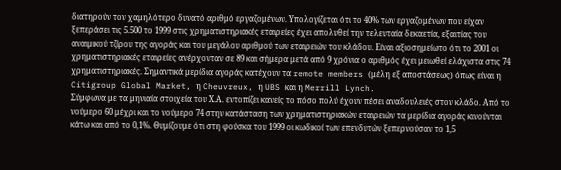διατηρούν τον χαμηλότερο δυνατό αριθμό εργαζομένων. Υπολογίζεται ότι το 40% των εργαζομένων που είχαν ξεπεράσει τις 5.500 το 1999 στις χρηματιστηριακές εταιρείες έχει απολυθεί την τελευταία δεκαετία, εξαιτίας του αναιμικού τζίρου της αγοράς και του μεγάλου αριθμού των εταιρειών του κλάδου. Είναι αξιοσημείωτο ότι το 2001 οι χρηματιστηριακές εταιρείες ανέρχονταν σε 89 και σήμερα μετά από 9 χρόνια ο αριθμός έχει μειωθεί ελάχιστα στις 74 χρηματιστηριακές. Σημαντικά μερίδια αγοράς κατέχουν τα remote members (μέλη εξ αποστάσεως) όπως είναι η Citigroup Global Market, η Cheuvreux, η UBS και η Merrill Lynch.
Σύμφωνα με τα μηνιαία στοιχεία του Χ.Α. εντοπίζει κανείς το πόσο πολύ έχουν πέσει αναδουλειές στον κλάδο. Από το νούμερο 60 μέχρι και το νούμερο 74 στην κατάσταση των χρηματιστηριακών εταιρειών τα μερίδια αγοράς κινούνται κάτω και από το 0,1%. Θυμίζουμε ότι στη φούσκα του 1999 οι κωδικοί των επενδυτών ξεπερνούσαν το 1,5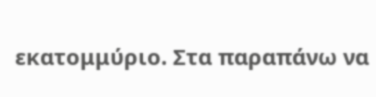εκατομμύριο. Στα παραπάνω να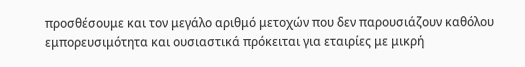προσθέσουμε και τον μεγάλο αριθμό μετοχών που δεν παρουσιάζουν καθόλου εμπορευσιμότητα και ουσιαστικά πρόκειται για εταιρίες με μικρή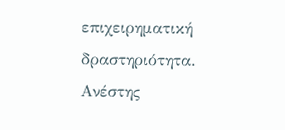επιχειρηματική δραστηριότητα.
Ανέστης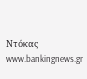Ντόκας
www.bankingnews.gr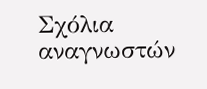Σχόλια αναγνωστών